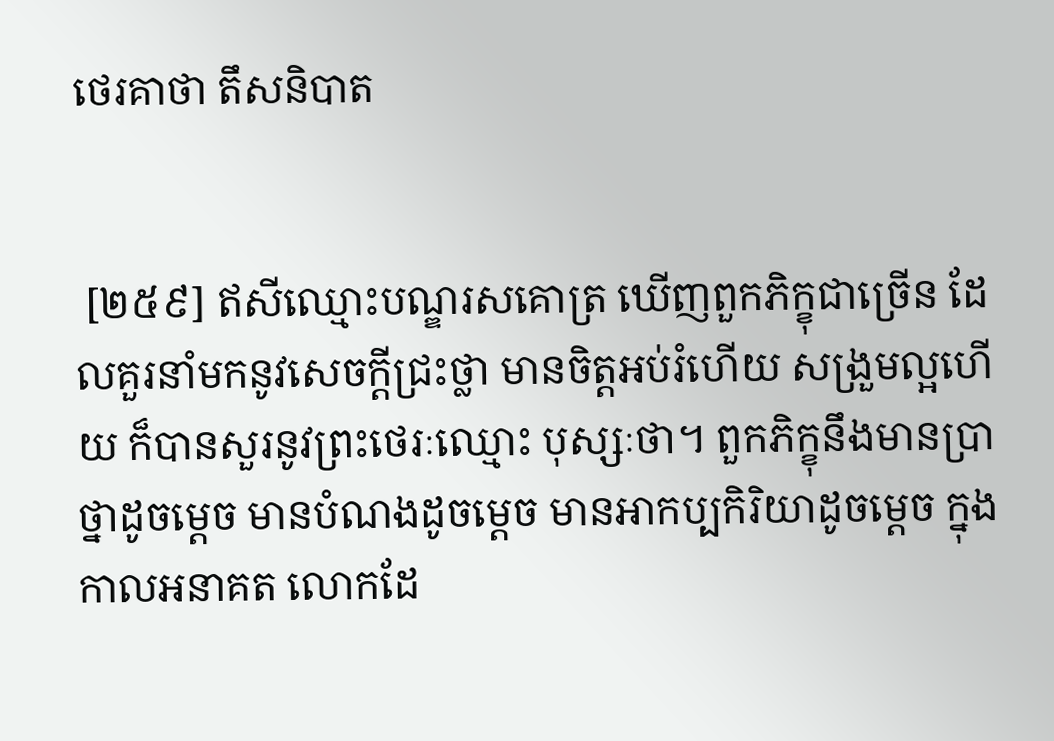ថេរគាថា តឹសនិបាត


 [២៥៩] ឥសីឈ្មោះបណ្ឌរសគោត្រ ឃើញពួកភិក្ខុជាច្រើន ដែលគួរនាំមកនូវសេចក្តីជ្រះថ្លា មានចិត្តអប់រំហើយ សង្រួមល្អហើយ ក៏បានសួរនូវព្រះថេរៈឈ្មោះ បុស្សៈថា។ ពួកភិក្ខុនឹងមានប្រាថ្នាដូចម្ដេច មានបំណងដូចម្ដេច មានអាកប្បកិរិយាដូចម្ដេច ក្នុងកាលអនាគត លោកដែ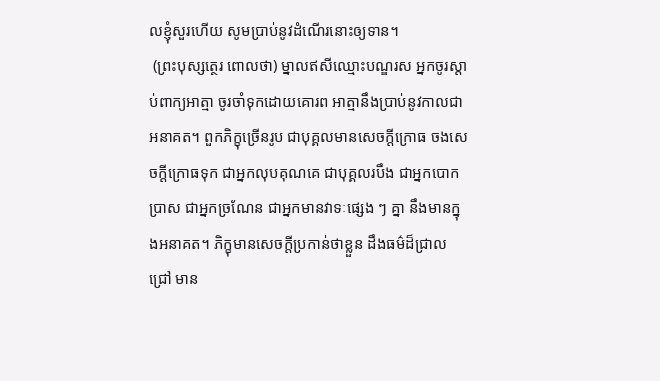លខ្ញុំសួរហើយ សូមប្រាប់នូវដំណើរនោះឲ្យទាន។
 (ព្រះបុស្សត្ថេរ ពោលថា) ម្នាលឥសីឈ្មោះបណ្ឌរស អ្នកចូរស្ដាប់ពាក្យអាត្មា ចូរចាំទុកដោយគោរព អាត្មានឹងប្រាប់នូវកាលជាអនាគត។ ពួកភិក្ខុច្រើនរូប ជាបុគ្គលមានសេចក្តីក្រោធ ចងសេចក្តីក្រោធទុក ជាអ្នកលុបគុណគេ ជាបុគ្គលរបឹង ជាអ្នកបោកប្រាស ជាអ្នកច្រណែន ជាអ្នកមានវាទៈផ្សេង ៗ គ្នា នឹងមានក្នុងអនាគត។ ភិក្ខុមានសេចក្តីប្រកាន់ថាខ្លួន ដឹងធម៌ដ៏ជ្រាលជ្រៅ មាន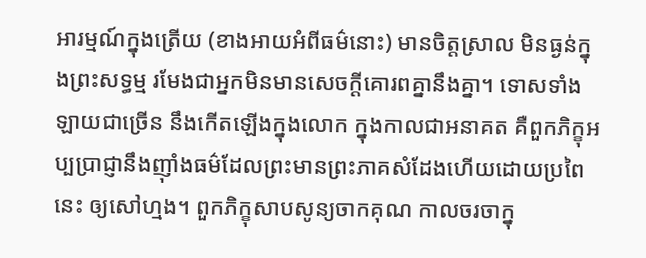អារម្មណ៍ក្នុងត្រើយ (ខាងអាយអំពីធម៌នោះ) មានចិត្តស្រាល មិនធ្ងន់ក្នុងព្រះសទ្ធម្ម រមែងជាអ្នកមិនមានសេចក្តីគោរពគ្នានឹងគ្នា។ ទោសទាំងឡាយជាច្រើន នឹងកើតឡើងក្នុងលោក ក្នុងកាលជាអនាគត គឺពួកភិក្ខុអប្បប្រាជ្ញានឹងញ៉ាំងធម៌ដែលព្រះមានព្រះភាគសំដែងហើយដោយប្រពៃនេះ ឲ្យសៅហ្មង។ ពួកភិក្ខុសាបសូន្យចាកគុណ កាលចរចាក្នុ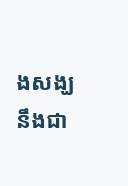ងសង្ឃ នឹងជា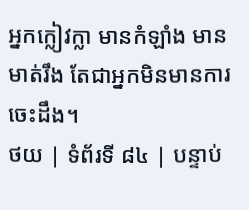អ្នកក្លៀវក្លា មានកំឡាំង មានមាត់រឹង តែជាអ្នកមិនមានការចេះដឹង។
ថយ | ទំព័រទី ៨៤ | បន្ទាប់